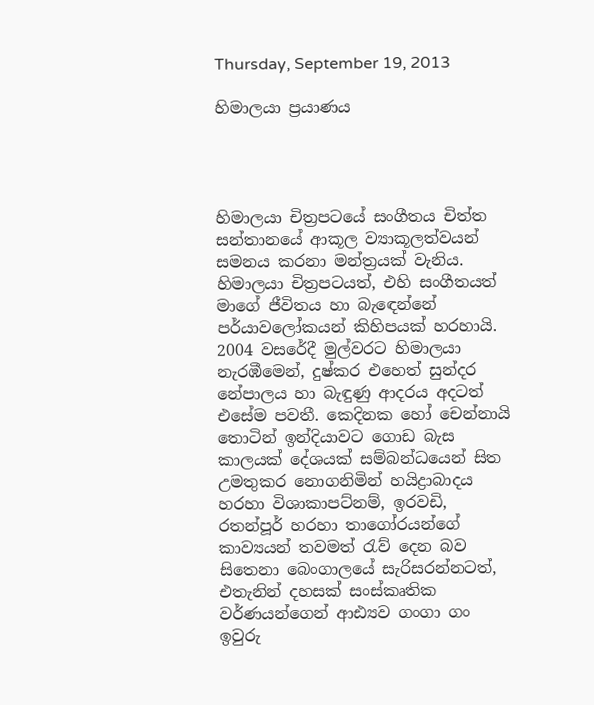Thursday, September 19, 2013

හිමාලයා ප්‍රයාණය




හිමාලයා චිත්‍රපටයේ සංගීතය චිත්ත සන්තානයේ ආකූල ව්‍යාකූලත්වයන් සමනය කරනා මන්ත්‍රයක් වැනිය. හිමාලයා චිත්‍රපටයත්, එහි සංගීතයත් මාගේ ජීවිතය හා බැ‍ඳෙන්නේ පර්යාවලෝකයන් කිහිපයක් හරහායි. 2004 වසරේදී මුල්වරට හිමාලයා නැරඹීමෙන්, දුෂ්කර එහෙත් සුන්දර නේපාලය හා බැඳුණු ආදරය අදටත් එසේම පවතී. කෙදිනක හෝ චෙන්නායි තොටින් ඉන්දියාවට ගොඩ බැස කාලයක් දේශයක් සම්බන්ධයෙන් සිත උමතුකර නොගනිමින් හයිද්‍රාබාදය හරහා විශාකාපට්නම්, ඉරවඩි, රතන්පූර් හරහා තාගෝරයන්ගේ කාව්‍යයන් තවමත් ‍රැව් දෙන බව සිතෙනා බෙංගාලයේ සැරිසරන්නටත්, එතැනින් දහසක් සංස්කෘතික වර්ණයන්ගෙන් ආඪ්‍යව ගංගා ගං ඉවුරු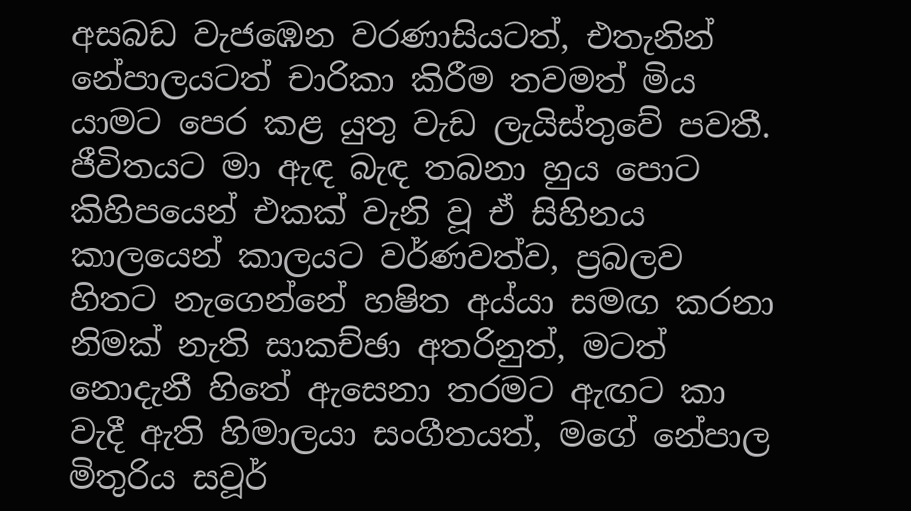අසබඩ වැජඹෙන වරණාසියටත්, එතැනින් නේපාලයටත් චාරිකා කිරීම තවමත් මිය යාමට පෙර කළ යුතු වැඩ ලැයිස්තුවේ පවතී. ජීවිතයට මා ඇඳ බැඳ තබනා හුය පොට කිහිපයෙන් එකක් වැනි වූ ඒ සිහිනය කාලයෙන් කාලයට වර්ණවත්ව, ප්‍රබලව හිතට නැගෙන්නේ හෂිත අය්යා සමඟ කරනා නිමක් නැති සාකච්ඡා අතරිනුත්, මටත් නොදැනී හිතේ ඇසෙනා තරමට ඇඟට කා වැදී ඇති හිමාලයා සංගීතයත්, මගේ නේපාල මිතුරිය සවූර්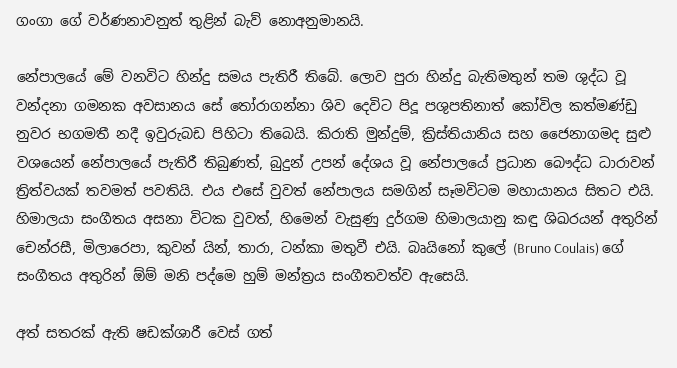ගංගා ගේ වර්ණනාවනුත් තුළින් බැව් නොඅනුමානයි.

නේපාලයේ මේ වනවිට හින්දු සමය පැතිරී තිබේ. ලොව පුරා හින්දු බැතිමතුන් තම ශුද්ධ වූ වන්දනා ගමනක අවසානය සේ ‍තෝරාගන්නා ශිව දෙවිට පිදූ පශුපතිනාත් කෝවිල කත්මණ්ඩු නුවර භගමතී නදී ඉවුරුබඩ පිහිටා තිබෙයි. කිරාති මුන්දුම්, ක්‍රිස්තියානිය සහ ජෛනාගමද සුළු වශයෙන් නේපාලයේ පැතිරී තිබුණත්, බුදුන් උපන් දේශය වූ නේපාලයේ ප්‍රධාන බෞද්ධ ධාරාවන් ත්‍රිත්වයක් තවමත් පවතියි. එය එසේ වුවත් නේපාලය සමගින් සෑමවිටම මහායානය සිතට එයි. හිමාලයා සංගීතය අසනා විටක වුවත්, හිමෙන් වැසුණු දුර්ගම හිමාලයානු කඳු ශිඛරයන් අතුරින් චෙන්රසී, මිලාරෙපා, කුවන් යින්, තාරා, ටන්කා මතුවී එයි. බෘයිනෝ කුලේ (Bruno Coulais) ගේ සංගීතය අතුරින් ඕම් මනි පද්මෙ හුම් මන්ත්‍රය සංගීතවත්ව ඇසෙයි.

අත් සතරක් ඇති ෂඩක්ශාරී වෙස් ගත්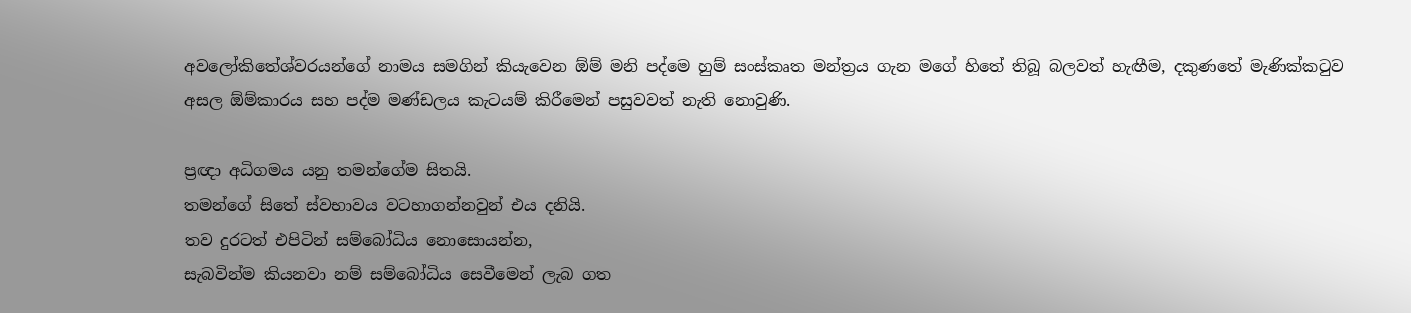අවලෝකිතේශ්වරයන්ගේ නාමය සමගින් කියැවෙන ඕම් මනි පද්මෙ හුම් සංස්කෘත මන්ත්‍රය ගැන මගේ හිතේ තිබූ බලවත් හැඟීම, දකුණතේ මැණික්ක‍ටුව අසල ඕම්කාරය සහ පද්ම මණ්ඩලය කැටයම් කිරීමෙන් පසුවවත් නැති නොවුණි.

ප්‍රඥා අධිගමය යනු තමන්ගේම සිතයි.
තමන්ගේ සිතේ ස්වභාවය වටහාගන්නවුන් එය දනියි.
තව දුරටත් එපිටින් සම්බෝධිය නොසොයන්න,
සැබවින්ම කියනවා නම් සම්බෝධිය සෙවීමෙන් ලැබ ගත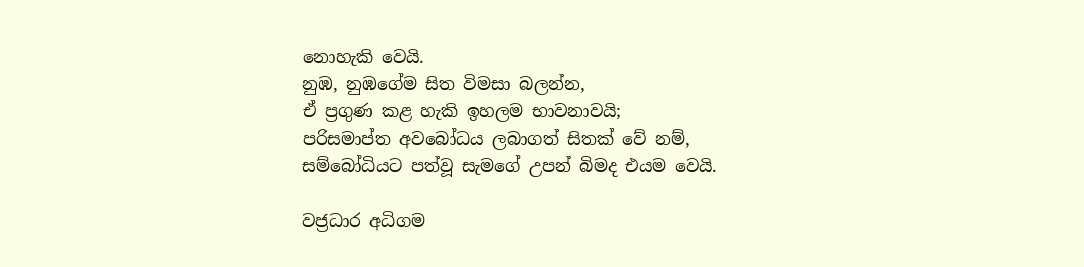නොහැකි වෙයි.
නුඹ, නුඹගේම සිත විමසා බලන්න,
ඒ ප්‍රගුණ කළ හැකි ඉහලම භාවනාවයි;
පරිසමාප්ත අවබෝධය ලබාගත් සිතක් වේ නම්,
සම්බෝධියට පත්වූ සැමගේ උපන් බිමද එයම වෙයි.

වජ්‍රධාර අධිගම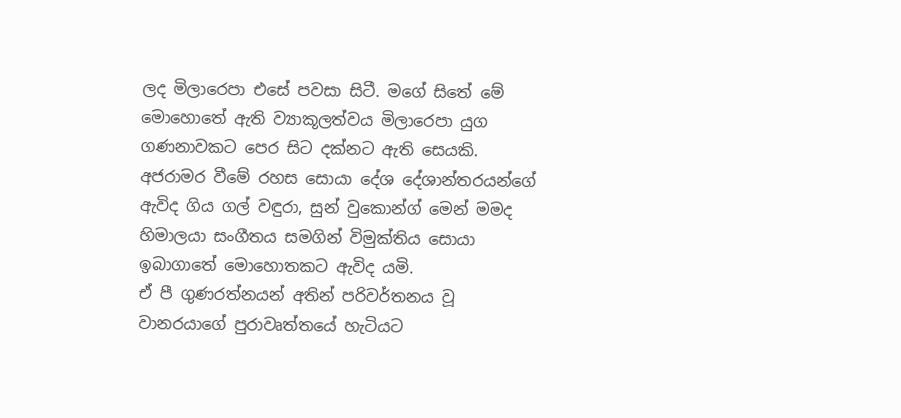ලද මිලාරෙපා එසේ පවසා සිටී. මගේ සිතේ මේ මොහොතේ ඇති ව්‍යාකූලත්වය මිලාරෙපා යුග ගණනාවකට පෙර සිට දක්නට ඇති සෙයකි. අජරාමර වීමේ රහස සොයා දේශ දේශාන්තරයන්ගේ ඇවිද ගිය ගල් වඳුරා, සුන් වුකොන්ග් මෙන් මමද හිමාලයා සංගීතය සමගින් විමුක්තිය සොයා ඉබාගාතේ මොහොතකට ඇවිද යමි.
ඒ පී ගුණරත්නයන් අතින් පරිවර්තනය වූ වානරයාගේ පුරාවෘත්තයේ හැටියට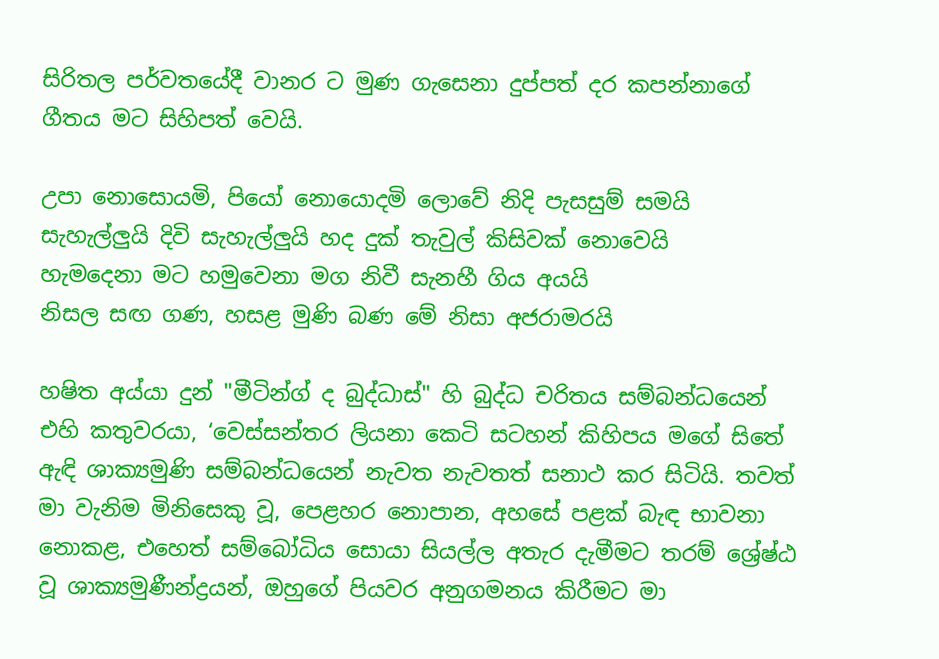සිරිතල පර්වතයේදී වානර ට මුණ ගැසෙනා දුප්පත් දර කපන්නාගේ ගීතය මට සිහිපත් වෙයි.

උපා නොසොයමි, පියෝ නොයොදමි ලොවේ නිදි පැසසුම් සමයි
සැහැල්ලුයි දිවි සැහැල්ලුයි හද දුක් තැවුල් කිසිවක් නොවෙයි
හැමදෙනා මට හමුවෙනා මග නිවී සැනහී ගිය අයයි
නිසල සඟ ගණ, හසළ මුණි බණ මේ නිසා අජරාමරයි

හෂිත අය්යා දුන් "මීටින්ග් ද බුද්ධාස්" හි බුද්ධ චරිතය සම්බන්ධයෙන් එහි කතුවරයා, ‘වෙස්සන්තර ලියනා කෙටි සටහන් කිහිපය මගේ සිතේ ඇඳි ශාක්‍යමුණි සම්බන්ධයෙන් නැවත නැවතත් සනාථ කර සිටියි. තවත් මා වැනිම මිනිසෙකු වූ, පෙළහර නොපාන, අහසේ පළක් බැඳ භාවනා නොකළ, එහෙත් සම්බෝධිය සොයා සියල්ල අතැර දැමීමට තරම් ශ්‍රේෂ්ඨ වූ ශාක්‍යමුණීන්ද්‍රයන්, ඔහුගේ පියවර අනුගමනය කිරීමට මා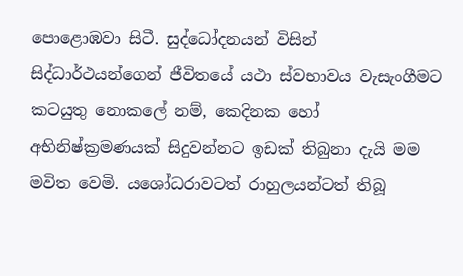පොළොඹවා සිටී. සුද්ධෝදනයන් විසින් සිද්ධාර්ථයන්ගෙන් ජීවිතයේ යථා ස්වභාවය වැසැංගීමට කටයුතු නොකලේ නම්, කෙදිනක හෝ අභිනිෂ්ක්‍රමණයක් සිදුවන්නට ඉඩක් තිබුනා දැයි මම මවිත වෙමි. යශෝධරාවටත් රාහුලයන්ටත් තිබූ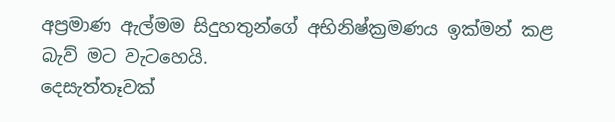අප්‍රමාණ ඇල්මම සිදුහතුන්ගේ අභිනිෂ්ක්‍රමණය ඉක්මන් කළ බැව් මට වැටහෙයි.
දෙසැත්තෑවක්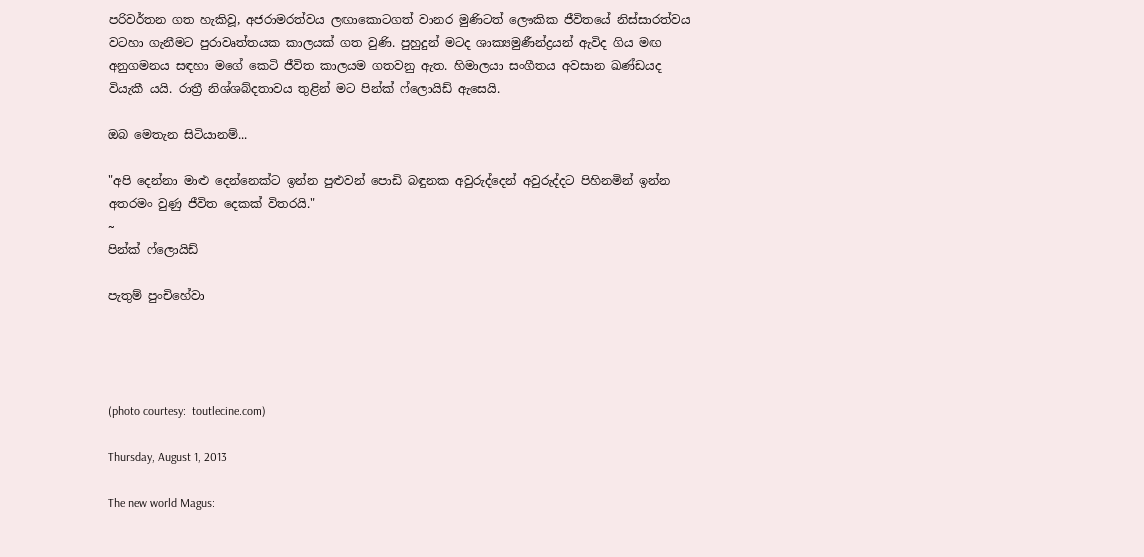පරිවර්තන ගත හැකිවූ, අජරාමරත්වය ලඟාකොටගත් වානර මුණිටත් ලෞකික ජීවිතයේ නිස්සාරත්වය වටහා ගැනීමට පුරාවෘත්තයක කාලයක් ගත වුණි. පුහුදුන් මටද ශාක්‍යමුණීන්ද්‍රයන් ඇවිද ගිය මඟ අනුගමනය සඳහා මගේ කෙටි ජීවිත කාලයම ගතවනු ඇත. හිමාලයා සංගීතය අවසාන ඛණ්ඩයද වියැකී යයි. රාත්‍රී නිශ්ශබ්දතාවය තුළින් මට පින්ක් ෆ්ලොයිඩ් ඇසෙයි.

ඔබ මෙතැන සිටියානම්...

"අපි දෙන්නා මාළු දෙන්නෙක්ට ඉන්න පුළුවන් පොඩි බඳුනක අවු‍රුද්දෙන් අවු‍රුද්දට පිහිනමින් ඉන්න අතරමං වුණු ජීවිත දෙකක් විතරයි."
~
පින්ක් ෆ්ලොයිඩ්

පැතුම් පුංචිහේවා




(photo courtesy:  toutlecine.com)

Thursday, August 1, 2013

The new world Magus: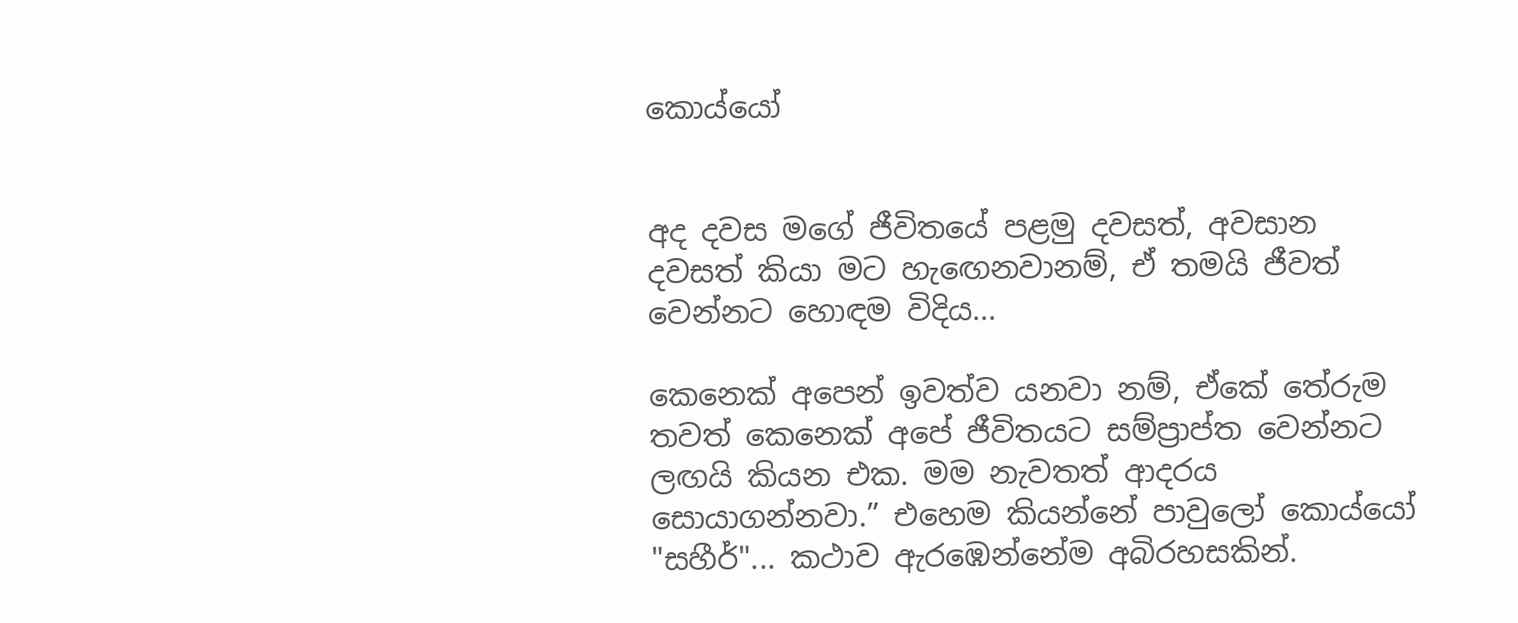කොය්යෝ


අද දවස මගේ ජීවිතයේ පළමු දවසත්, අවසාන දවසත් කියා මට හැ‍ඟෙනවානම්, ඒ තමයි ජීවත් වෙන්නට හොඳම විදිය...

කෙනෙක් අපෙන් ඉවත්ව යනවා නම්, ඒකේ තේ‍රුම තවත් කෙනෙක් අපේ ජීවිතයට සම්ප්‍රාප්ත වෙන්නට ලඟයි කියන එක. මම නැවතත් ආදරය සොයාගන්නවා.” එහෙම කියන්නේ පාවුලෝ කොය්යෝ
"සහීර්"... කථාව ඇරඹෙන්නේම අබිරහසකින්.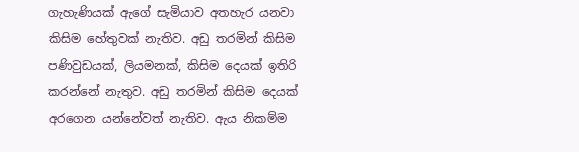ගැහැණියක් ඇගේ සැමියාව අතහැර යනවා කිසිම හේතුවක් නැතිව. අඩු තරමින් කිසිම පණිවුඩයක්, ලියමනක්, කිසිම දෙයක් ඉතිරි කරන්නේ නැතුව. අඩු තරමින් කිසිම දෙයක් අරගෙන යන්නේවත් නැතිව. ඇය නිකම්ම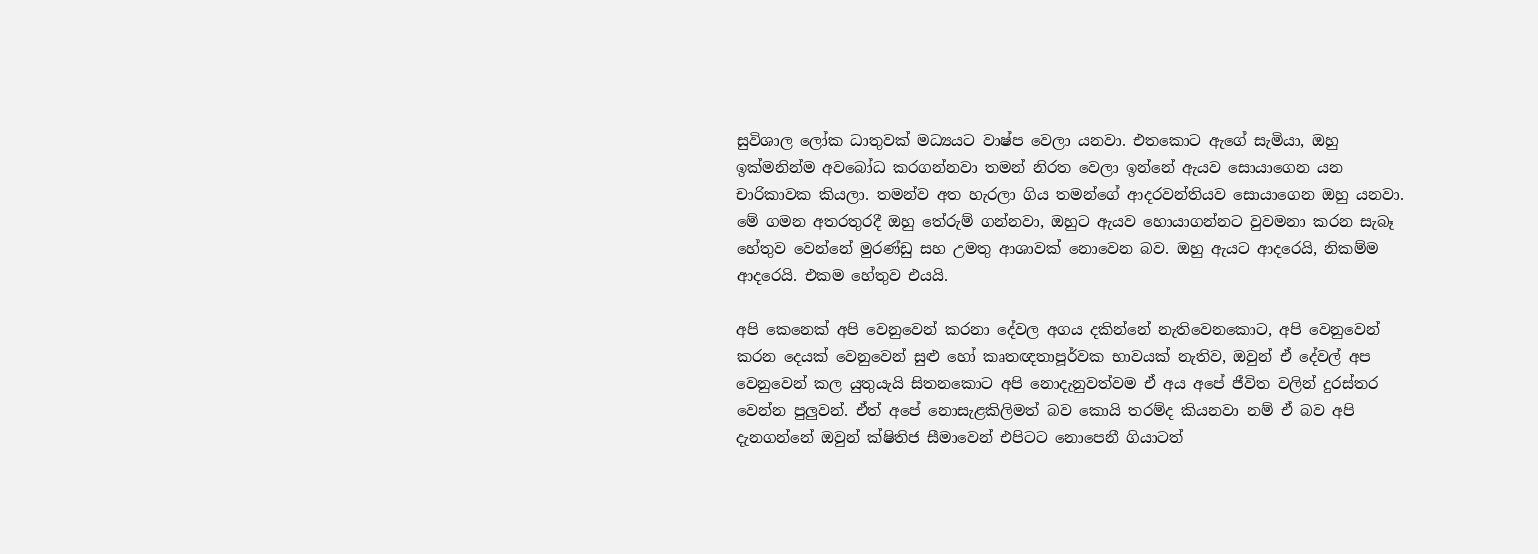සුවිශාල ලෝක ධාතුවක් මධ්‍යයට වාෂ්ප වෙලා යනවා. එතකොට ඇගේ සැමියා, ඔහු ඉක්මනින්ම අවබෝධ කරගන්නවා තමන් නිරත වෙලා ඉන්නේ ඇයව සොයාගෙන යන චාරිකාවක කියලා. තමන්ව අත හැරලා ගිය තමන්ගේ ආදරවන්තියව සොයාගෙන ඔහු යනවා. මේ ගමන අතරතුරදී ඔහු තේ‍රුම් ගන්නවා, ඔහුට ඇයව හොයාගන්නට වුවමනා කරන සැබෑ හේතුව වෙන්නේ මුරණ්ඩු සහ උමතු ආශාවක් නොවෙන බව. ඔහු ඇයට ආදරෙයි, නිකම්ම ආදරෙයි. එකම හේතුව එයයි.

අපි කෙනෙක් අපි වෙනුවෙන් කරනා දේවල අගය දකින්නේ නැතිවෙනකොට, අපි වෙනුවෙන් කරන දෙයක් වෙනුවෙන් සුළු හෝ කෘතඥතාපූර්වක භාවයක් නැතිව, ඔවුන් ඒ දේවල් අප වෙනුවෙන් කල යුතුයැයි සිතනකොට අපි නොදැනුවත්වම ඒ අය අපේ ජීවිත වලින් දුරස්තර වෙන්න පුලුවන්. ඒත් අපේ නොසැළකිලිමත් බව කොයි තරම්ද කියනවා නම් ඒ බව අපි දැනගන්නේ ඔවුන් ක්ෂිතිජ සීමාවෙන් එපිටට නොපෙනී ගියාටත්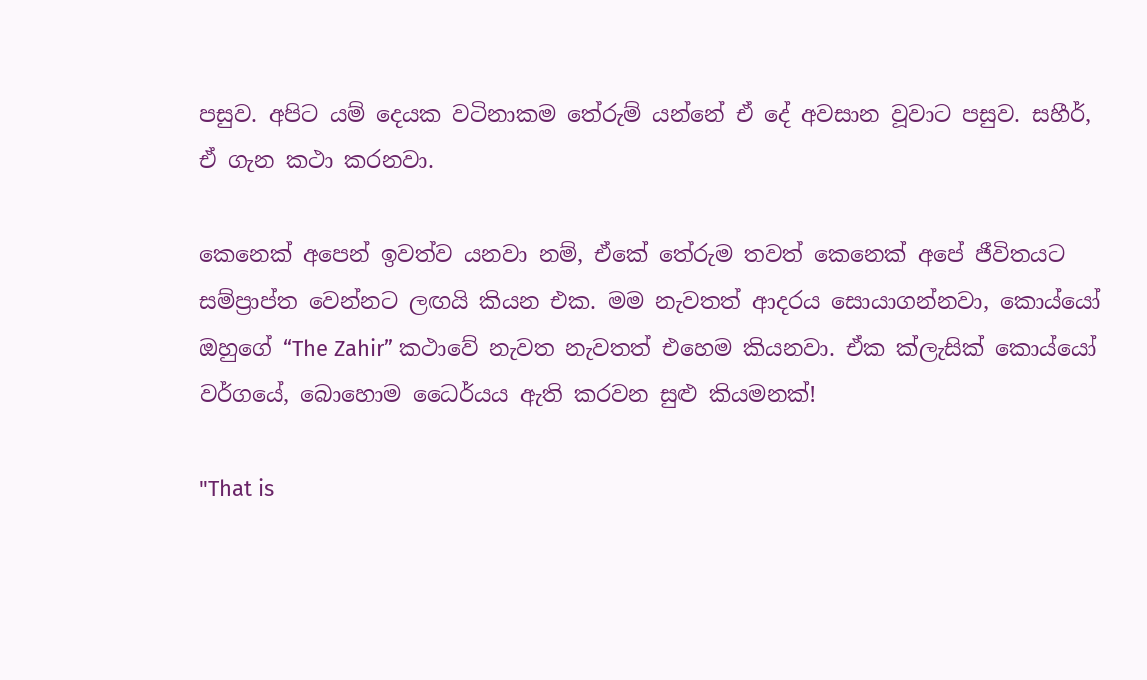පසුව. අපිට යම් දෙයක වටිනාකම තේ‍රුම් යන්නේ ඒ දේ අවසාන වූවාට පසුව. සහීර්, ඒ ගැන කථා කරනවා.

කෙනෙක් අපෙන් ඉවත්ව යනවා නම්, ඒකේ තේ‍රුම තවත් කෙනෙක් අපේ ජීවිතයට සම්ප්‍රාප්ත වෙන්නට ලඟයි කියන එක. මම නැවතත් ආදරය සොයාගන්නවා, කොය්යෝ ඔහුගේ “The Zahir” කථාවේ නැවත නැවතත් එහෙම කියනවා. ඒක ක්ලැසික් කොය්යෝ වර්ගයේ, බොහොම ධෛර්යය ඇති කරවන සුළු කියමනක්!

"That is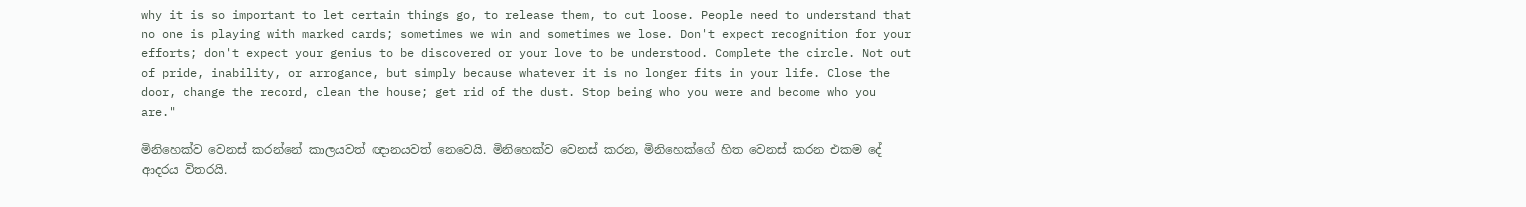why it is so important to let certain things go, to release them, to cut loose. People need to understand that no one is playing with marked cards; sometimes we win and sometimes we lose. Don't expect recognition for your efforts; don't expect your genius to be discovered or your love to be understood. Complete the circle. Not out of pride, inability, or arrogance, but simply because whatever it is no longer fits in your life. Close the door, change the record, clean the house; get rid of the dust. Stop being who you were and become who you are."

මිනිහෙක්ව වෙනස් කරන්නේ කාලයවත් ඥානයවත් නෙවෙයි. මිනිහෙක්ව වෙනස් කරන, මිනිහෙක්ගේ හිත වෙනස් කරන එකම දේ ආදරය විතරයි.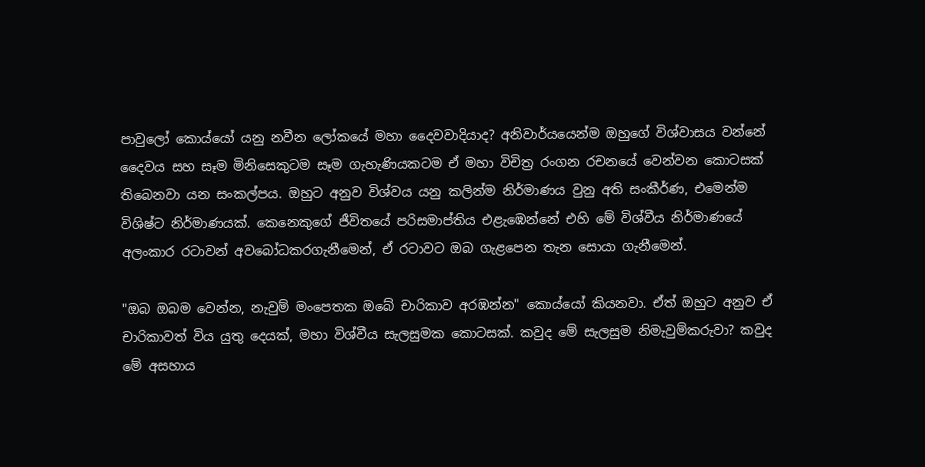පාවුලෝ කොය්යෝ යනු නවීන ලෝකයේ මහා දෛවවාදියාද? අනිවාර්යයෙන්ම ඔහුගේ විශ්වාසය වන්නේ දෛවය සහ සෑම මිනිසෙකුටම සෑම ගැහැණියකටම ඒ මහා විචිත්‍ර රංගන රචනයේ වෙන්වන කොටසක් තිබෙනවා යන සංකල්පය. ඔහුට අනුව විශ්වය යනු කලින්ම නිර්මාණය වුනු අති සංකීර්ණ, එමෙන්ම විශිෂ්ට නිර්මාණයක්. කෙනෙකුගේ ජීවිතයේ පරිසමාප්තිය එළැඹෙන්නේ එහි මේ විශ්වීය නිර්මාණයේ අලංකාර රටාවන් අවබෝධකරගැනීමෙන්, ඒ රටාවට ඔබ ගැළපෙන තැන සොයා ගැනීමෙන්.

"ඔබ ඔබම වෙන්න, නැවුම් මංපෙතක ඔබේ චාරිකාව අරඹන්න" කොය්යෝ කියනවා. ඒත් ඔහුට අනුව ඒ චාරිකාවත් විය යුතු දෙයක්, මහා විශ්වීය සැලසුමක කොටසක්. කවුද මේ සැලසුම නිමැවුම්ක‍රුවා? කවුද මේ අසහාය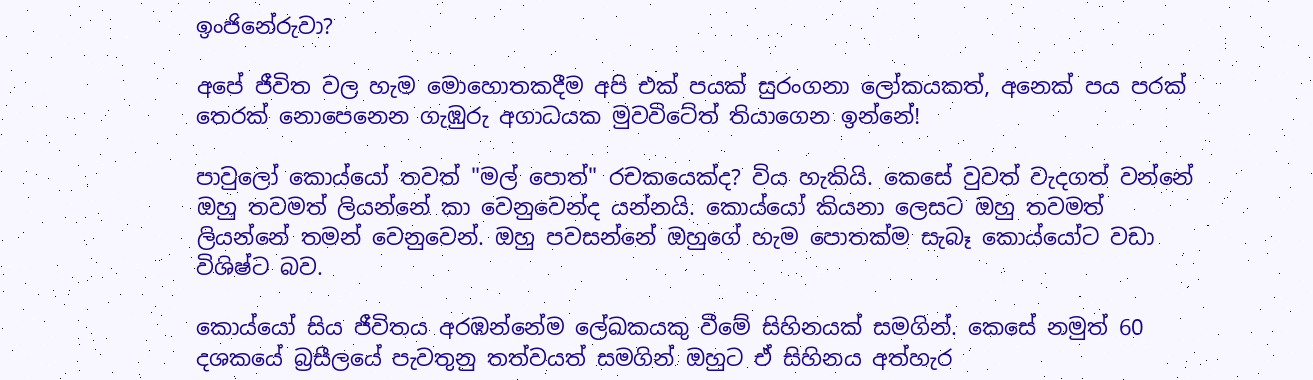ඉංජිනේ‍රුවා?

අපේ ජීවිත වල හැම මොහොතකදීම අපි එක් පයක් සුරංගනා ලෝකයකත්, අනෙක් පය පරක් තෙරක් නොපෙනෙන ගැඹු‍රු අගාධයක මුවවිටේත් තියාගෙන ඉන්නේ!

පාවුලෝ කොය්යෝ තවත් "මල් පොත්" රචකයෙක්ද? විය හැකියි. කෙසේ වුවත් වැදගත් වන්නේ ඔහු තවමත් ලියන්නේ කා වෙනුවෙන්ද යන්නයි. කොය්යෝ කියනා ලෙසට ඔහු තවමත් ලියන්නේ තමන් වෙනුවෙන්. ඔහු පවසන්නේ ඔහුගේ හැම පොතක්ම සැබෑ කොය්යෝට වඩා විශිෂ්ට බව.

කොය්යෝ සිය ජීවිතය අරඹන්නේම ලේඛකයකු වීමේ සිහිනයක් සමගින්. කෙසේ නමුත් 60 දශකයේ බ්‍රසීලයේ පැවතුනු තත්වයත් සමගින් ඔහුට ඒ සිහිනය අත්හැර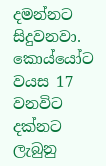දමන්නට සිදුවනවා. කොය්යෝට වයස 17 වනවිට දක්නට ලැබුනු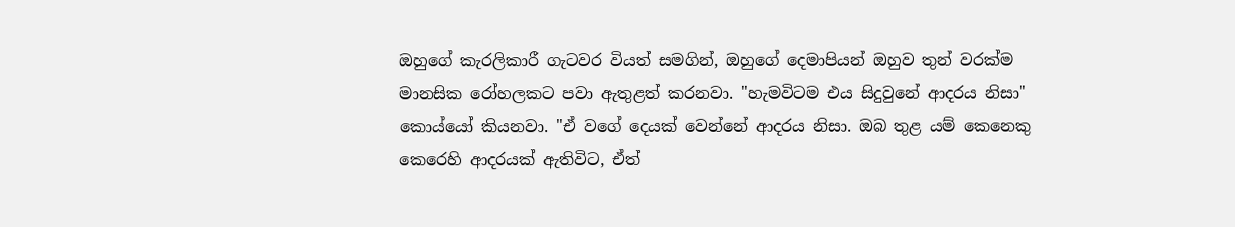ඔහුගේ කැරලිකාරී ගැටවර වියත් සමගින්, ඔහුගේ දෙමාපියන් ඔහුව තුන් වරක්ම මානසික රෝහලකට පවා ඇතුළත් කරනවා. "හැමවිටම එය සිදුවුනේ ආදරය නිසා" කොය්යෝ කියනවා. "ඒ වගේ දෙයක් වෙන්නේ ආදරය නිසා. ඔබ තුළ යම් කෙනෙකු කෙරෙහි ආදරයක් ඇතිවිට, ඒත්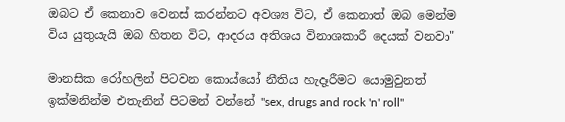ඔබට ඒ කෙනාව වෙනස් කරන්නට අවශ්‍ය විට, ඒ කෙනාත් ඔබ මෙන්ම විය යුතුයැයි ඔබ හිතන විට, ආදරය අතිශය විනාශකාරී දෙයක් වනවා"

මානසික රෝහලින් පිටවන කොය්යෝ නීතිය හැදෑරීමට යොමුවුනත් ඉක්මනින්ම එතැනින් පිටමන් වන්නේ "sex, drugs and rock 'n' roll"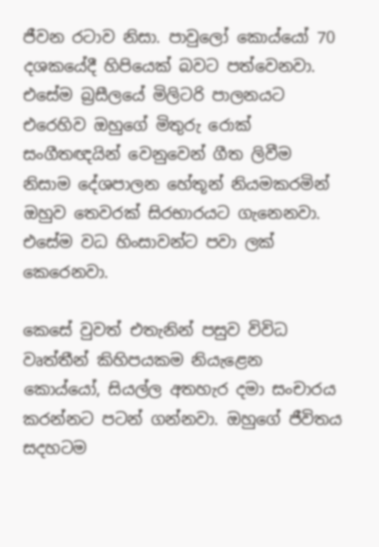ජීවන රටාව නිසා. පාවුලෝ කොය්යෝ 70 දශකයේදී හිපියෙක් බවට පත්වෙනවා. එසේම බ්‍රසීලයේ මිලිටරි පාලනයට එරෙහිව ඔහුගේ මිතු‍රු රොක් සංගීතඥයින් වෙනුවෙන් ගීත ලිවීම නිසාම දේශපාලන හේතූන් නියමකරමින් ඔහුව තෙවරක් සිරභාරයට ගැනෙනවා. එසේම වධ හිංසාවන්ට පවා ලක් කෙරෙනවා.

කෙසේ වුවත් එතැනින් පසුව විවිධ වෘත්තීන් කිහිපයකම නියැළෙන කොය්යෝ, සියල්ල අතහැර දමා සංචාරය කරන්නට පටන් ගන්නවා. ඔහුගේ ජීවිතය සදහටම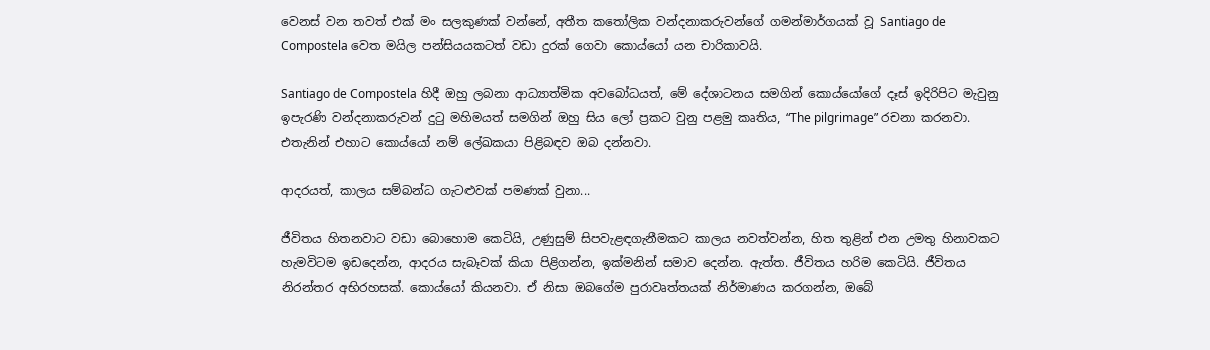වෙනස් වන තවත් එක් මං සලකුණක් වන්නේ, අතීත ක‍තෝලික වන්දනාක‍රුවන්ගේ ගමන්මාර්ගයක් වූ Santiago de Compostela වෙත මයිල පන්සියයකටත් වඩා දුරක් ගෙවා කොය්යෝ යන චාරිකාවයි.

Santiago de Compostela හිදී ඔහු ලබනා ආධ්‍යාත්මික අවබෝධයත්, මේ දේශාටනය සමගින් කොය්යෝගේ දෑස් ඉදිරිපිට මැවුනු ඉපැරණි වන්දනාක‍රුවන් දු‍ටු මහිමයත් සමගින් ඔහු සිය ලෝ ප්‍රකට වුනු පළමු කෘතිය, “The pilgrimage” රචනා කරනවා. එතැනින් එහාට කොය්යෝ නම් ලේඛකයා පිළිබඳව ඔබ දන්නවා.

ආදරයත්, කාලය සම්බන්ධ ගැටළුවක් පමණක් වුනා...

ජීවිතය හිතනවාට වඩා බොහොම කෙටියි, උණුසුම් සිපවැළඳගැනීමකට කාලය නවත්වන්න, හිත තුළින් එන උමතු හිනාවකට හැමවිටම ඉඩදෙන්න, ආදරය සැබෑවක් කියා පිළිගන්න, ඉක්මනින් සමාව දෙන්න. ඇත්ත. ජීවිතය හරිම කෙටියි. ජීවිතය නිරන්තර අභිරහසක්. කොය්යෝ කියනවා. ඒ නිසා ඔබගේම පුරාවෘත්තයක් නිර්මාණය කරගන්න, ඔබේ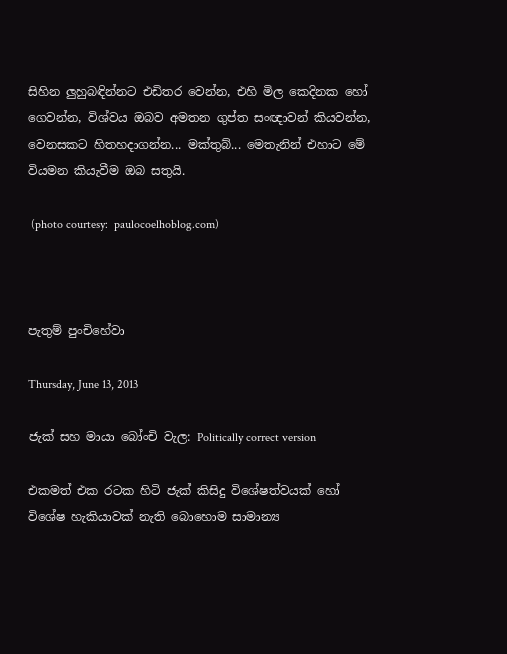සිහින ලුහුබඳින්නට එඩිතර වෙන්න, එහි මිල කෙදිනක හෝ ගෙවන්න, විශ්වය ඔබව අමතන ගුප්ත සංඥාවන් කියවන්න, වෙනසකට හිතහදාගන්න... මක්තුබ්... මෙතැනින් එහාට මේ වියමන කියැවීම ඔබ සතුයි.

 (photo courtesy:  paulocoelhoblog.com)



පැතුම් පුංචිහේවා

Thursday, June 13, 2013

ජැක් සහ මායා බෝංචි වැල: Politically correct version

එකමත් එක රටක හිටි ජැක් කිසිදු විශේෂත්වයක් හෝ විශේෂ හැකියාවක් නැති බොහොම සාමාන්‍ය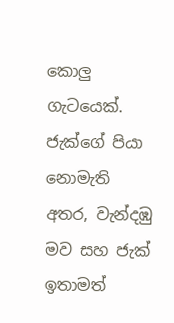කොලු ගැටයෙක්. ජැක්ගේ පියා නොමැති අතර, වැන්දඹු මව සහ ජැක් ඉතාමත්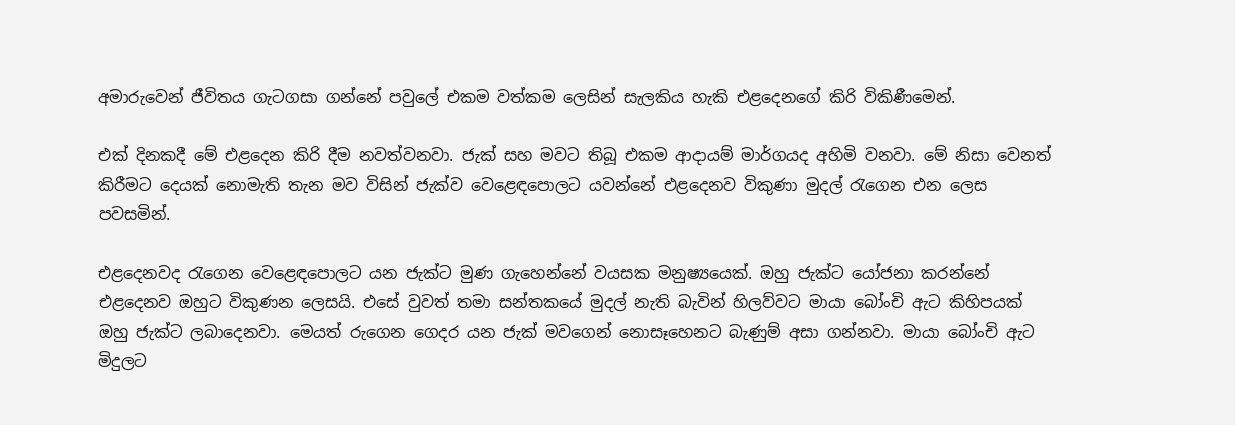අමා‍රුවෙන් ජීවිතය ගැටගසා ගන්නේ පවුලේ එකම වත්කම ලෙසින් සැලකිය හැකි එළදෙනගේ කිරි විකිණීමෙන්.

එක් දිනකදී මේ එළදෙන කිරි දීම නවත්වනවා. ජැක් සහ මවට තිබූ එකම ආදායම් මාර්ගයද අහිමි වනවා. මේ නිසා වෙනත් කිරීමට දෙයක් නොමැති තැන මව විසින් ජැක්ව වෙළෙඳපොලට යවන්නේ එළදෙනව විකුණා මුදල් ‍රැගෙන එන ලෙස පවසමින්.

එළදෙනවද ‍රැගෙන වෙළෙඳපොලට යන ජැක්ට මුණ ගැහෙන්නේ වයසක මනුෂ්‍යයෙක්. ඔහු ජැක්ට යෝජනා කරන්නේ එළදෙනව ඔහුට විකුණන ලෙසයි. එසේ වුවත් තමා සන්තකයේ මුදල් නැති බැවින් හිලව්වට මායා බෝංචි ඇට කිහිපයක් ඔහු ජැක්ට ලබාදෙනවා. මෙයත් රුගෙන ගෙදර යන ජැක් මවගෙන් නොසෑහෙනට බැණුම් අසා ගන්නවා. මායා බෝංචි ඇට මිදුලට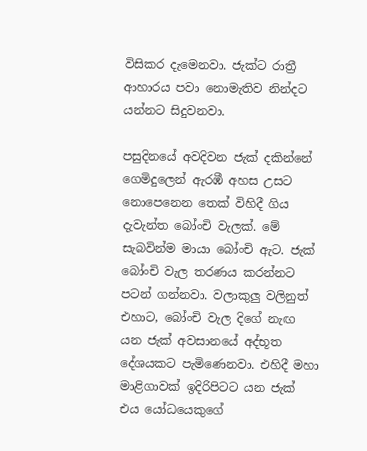විසිකර දැමෙනවා. ජැක්ට රාත්‍රී ආහාරය පවා නොමැතිව නින්දට යන්නට සිදුවනවා.

පසුදිනයේ අවදිවන ජැක් දකින්නේ ගෙමිදුලෙන් ඇරඹී අහස උසට නොපෙනෙන තෙක් විහිදී ගිය දැවැන්ත බෝංචි වැලක්. මේ සැබවින්ම මායා බෝංචි ඇට. ජැක් බෝංචි වැල තරණය කරන්නට පටන් ගන්නවා. වලාකුලු වලිනුත් එහාට, බෝංචි වැල දිගේ නැඟ යන ජැක් අවසානයේ අද්භූත දේශයකට පැමිණෙනවා. එහිදී මහා මාළිගාවක් ඉදිරිපිටට යන ජැක් එය යෝධයෙකුගේ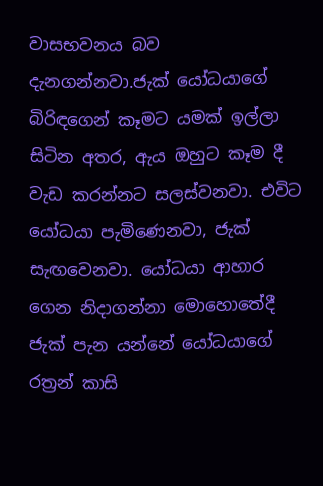වාසභවනය බව දැනගන්නවා.ජැක් යෝධයාගේ බිරිඳගෙන් කෑමට යමක් ඉල්ලා සිටින අතර, ඇය ඔහුට කෑම දී වැඩ කරන්නට සලස්වනවා. එවිට යෝධයා පැමිණෙනවා, ජැක් සැඟවෙනවා. යෝධයා ආහාර ගෙන නිදාගන්නා මොහොතේදී ජැක් පැන යන්නේ යෝධයාගේ රත්‍රන් කාසි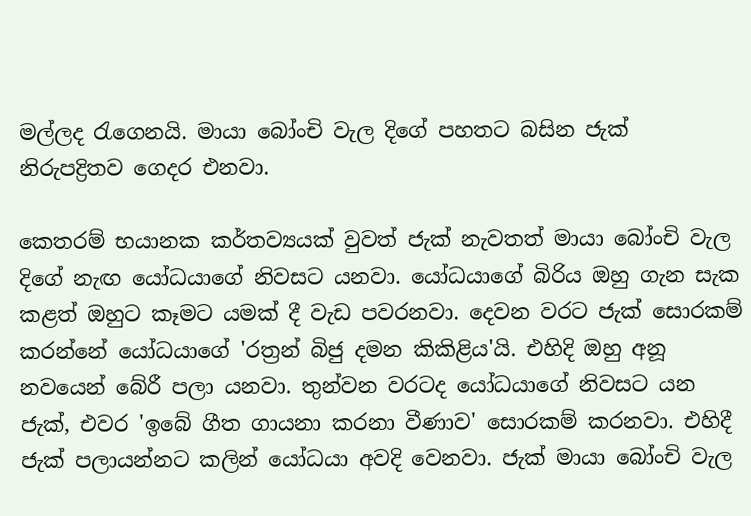මල්ලද රැගෙනයි. මායා බෝංචි වැල දිගේ පහතට බසින ජැක් නි‍රුපද්‍රිතව ගෙදර එනවා.

කෙතරම් භයානක කර්තව්‍යයක් වුවත් ජැක් නැවතත් මායා බෝංචි වැල දිගේ නැඟ යෝධයාගේ නිවසට යනවා. යෝධයාගේ බිරිය ඔහු ගැන සැක කළත් ඔහුට කෑමට යමක් දී වැඩ පවරනවා. දෙවන වරට ජැක් සොරකම් කරන්නේ යෝධයාගේ 'රත්‍රන් බිජු දමන කිකිළිය'යි. එහිදි ඔහු අනූ නවයෙන් බේරී පලා යනවා. තුන්වන වරටද යෝධයාගේ නිවසට යන ජැක්, එවර 'ඉබේ ගීත ගායනා කරනා වීණාව' සොරකම් කරනවා. එහිදී ජැක් පලායන්නට කලින් යෝධයා අවදි වෙනවා. ජැක් මායා බෝංචි වැල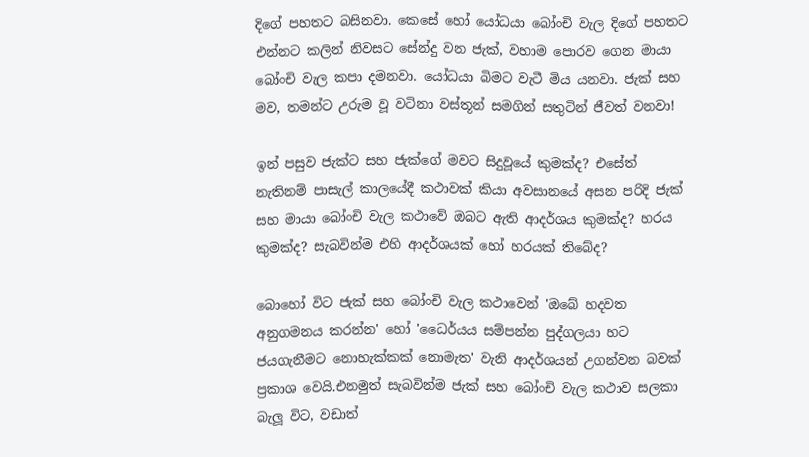දිගේ පහතට බසිනවා. කෙසේ හෝ යෝධයා බෝංචි වැල දිගේ පහතට එන්නට කලින් නිවසට සේන්දු වන ජැක්, වහාම පොරව ගෙන මායා බෝංචි වැල කපා දමනවා. යෝධයා බිමට වැටී මිය යනවා. ජැක් සහ මව, තමන්ට උ‍රුම වූ වටිනා වස්තූන් සමගින් සතුටින් ජීවත් වනවා!

ඉන් පසුව ජැක්ට සහ ජැක්ගේ මවට සිදුවූයේ කුමක්ද? එසේත් නැතිනම් පාසැල් කාලයේදී කථාවක් කියා අවසානයේ අසන පරිදි ජැක් සහ මායා බෝංචි වැල කථාවේ ඔබට ඇති ආදර්ශය කුමක්ද? හරය කුමක්ද? සැබවින්ම එහි ආදර්ශයක් හෝ හරයක් තිබේද?

බොහෝ විට ජැක් සහ බෝංචි වැල කථාවෙන් 'ඔබේ හදවත අනුගමනය කරන්න' හෝ 'ධෛර්යය සම්පන්න පුද්ගලයා හට ජයගැනීමට නොහැක්කක් නොමැත' වැනි ආදර්ශයන් උගන්වන බවක් ප්‍රකාශ වෙයි.එනමුත් සැබවින්ම ජැක් සහ බෝංචි වැල කථාව සලකා බැලූ විට, වඩාත්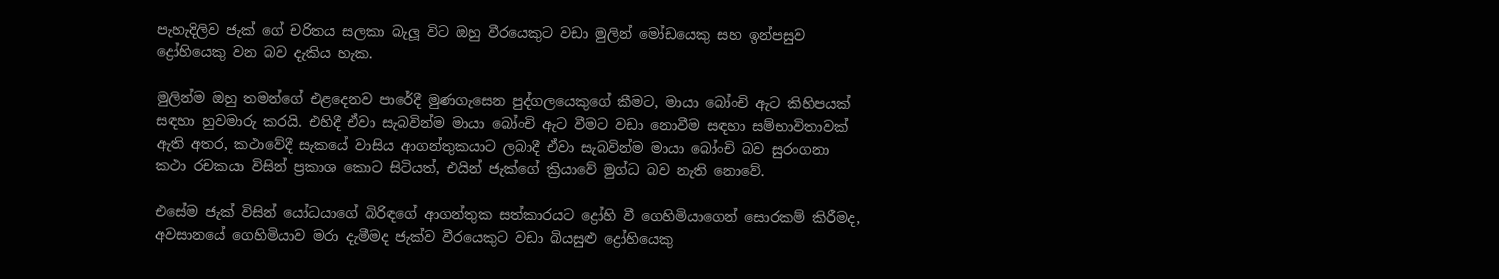පැහැදිලිව ජැක් ගේ චරිතය සලකා බැලූ විට ඔහු වීරයෙකුට වඩා මුලින් මෝඩයෙකු සහ ඉන්පසුව ද්‍රෝහියෙකු වන බව දැකිය හැක.

මුලින්ම ඔහු තමන්ගේ එළදෙනව පාරේදී මුණගැසෙන පුද්ගලයෙකුගේ කීමට, මායා බෝංචි ඇට කිහිපයක් සඳහා හුවමා‍රු කරයි. එහිදී ඒවා සැබවින්ම මායා බෝංචි ඇට වීමට වඩා නොවීම සඳහා සම්භාවිතාවක් ඇති අතර, කථාවේදී සැකයේ වාසිය ආගන්තුකයාට ලබාදී ඒවා සැබවින්ම මායා බෝංචි බව සුරංගනා කථා රචකයා විසින් ප්‍රකාශ කොට සිටියත්, එයින් ජැක්ගේ ක්‍රියාවේ මුග්ධ බව නැති නොවේ.

එසේම ජැක් විසින් යෝධයාගේ බිරිඳගේ ආගන්තුක සත්කාරයට ද්‍රෝහි වී ගෙහිමියාගෙන් සොරකම් කිරීමද, අවසානයේ ගෙහිමියාව මරා දැමීමද ජැක්ව වීරයෙකුට වඩා බියසුළු ද්‍රෝහියෙකු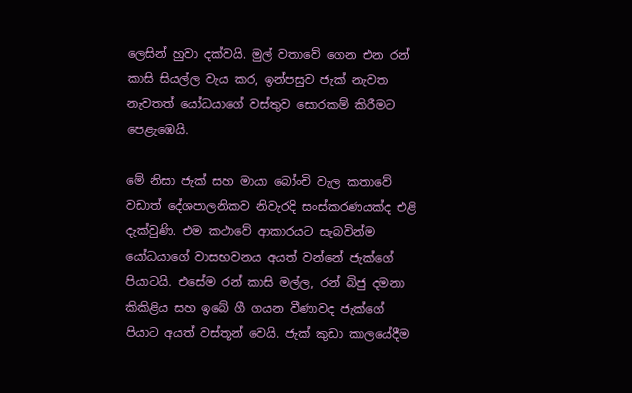ලෙසින් හුවා දක්වයි. මුල් වතාවේ ගෙන එන රන් කාසි සියල්ල වැය කර, ඉන්පසුව ජැක් නැවත නැවතත් යෝධයාගේ වස්තුව සොරකම් කිරීමට පෙළැඹෙයි.

මේ නිසා ජැක් සහ මායා බෝංචි වැල කතාවේ වඩාත් දේශපාලනිකව නිවැරදි සංස්කරණයක්ද එළි දැක්වුණි. එම කථාවේ ආකාරයට සැබවින්ම යෝධයාගේ වාසභවනය අයත් වන්නේ ජැක්ගේ පියාටයි. එසේම රන් කාසි මල්ල, රන් බිජු දමනා කිකිළිය සහ ඉබේ ගී ගයන වීණාවද ජැක්ගේ පියාට අයත් වස්තූන් වෙයි. ජැක් කුඩා කාලයේදීම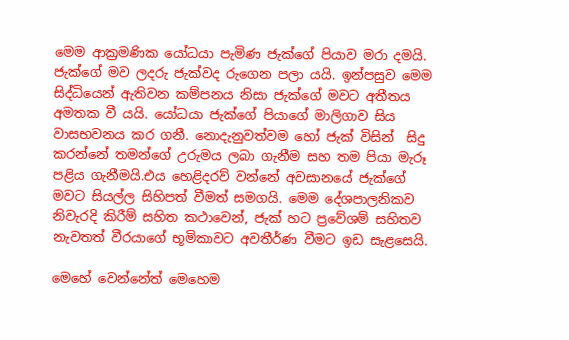මෙම ආක්‍රමණික යෝධයා පැමිණ ජැක්ගේ පියාව මරා දමයි. ජැක්ගේ මව ලද‍රු ජැක්වද රුගෙන පලා යයි. ඉන්පසුව මෙම සිද්ධියෙන් ඇතිවන කම්පනය නිසා ජැක්ගේ මවට අතීතය අමතක වී යයි. යෝධයා ජැක්ගේ පියාගේ මාලිගාව සිය වාසභවනය කර ගනී. නොදැනුවත්වම හෝ ජැක් විසින්  සිදු කරන්නේ තමන්ගේ උ‍රුමය ලබා ගැනීම සහ තම පියා මැරූ පළිය ගැනීමයි.එය හෙළිදරව් වන්නේ අවසානයේ ජැක්ගේ මවට සියල්ල සිහිපත් වීමත් සමගයි. මෙම දේශපාලනිකව නිවැරදි කිරීම් සහිත කථාවෙන්, ජැක් හට ප්‍රවේශම් සහිතව නැවතත් වීරයාගේ භූමිකාවට අවතීර්ණ වීමට ඉඩ සැළසෙයි.

මෙහේ වෙන්නේත් මෙහෙම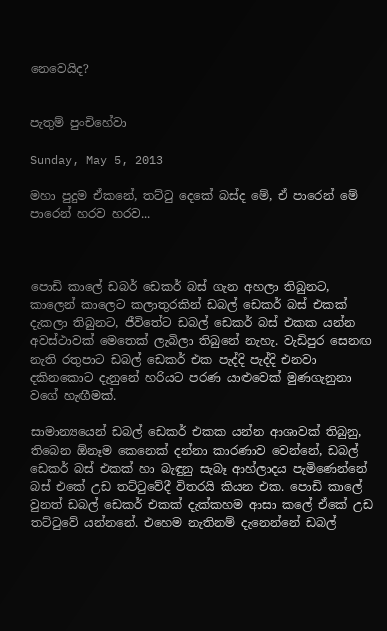නෙවෙයිද?


පැතුම් පුංචිහේවා

Sunday, May 5, 2013

මහා පුදුම ඒකනේ, තට්ටු දෙකේ බස්ද මේ, ඒ පාරෙන් මේ පාරෙන් හරව හරව...



පොඩි කාලේ ඩබර් ඩෙකර් බස් ගැන අහලා තිබුනට, කාලෙන් කාලෙට කලාතුරකින් ඩබල් ඩෙකර් බස් එකක් දැකලා තිබුනට, ජීවිතේට ඩබල් ඩෙකර් බස් එකක යන්න අවස්ථාවක් මෙතෙක් ලැබිලා තිබුනේ නැහැ. වැඩිපුර සෙනඟ නැති රතුපාට ඩබල් ඩෙකර් එක පැද්දි පැද්දි එනවා දකිනකොට දැනුනේ හරියට පරණ යාළුවෙක් මුණගැනුනා වගේ හැඟීමක්.

සාමාන්‍යයෙන් ඩබල් ඩෙකර් එකක යන්න ආශාවක් තිබුනු, තිබෙන ඕනෑම කෙනෙක් දන්නා කාරණාව වෙන්නේ, ඩබල් ඩෙකර් බස් එකක් හා බැඳුනු සැබෑ ආහ්ලාදය පැමිණෙන්නේ බස් එකේ උඩ තට්‍ටුවේදී විතරයි කියන එක. පොඩි කාලේ වුනත් ඩබල් ඩෙකර් එකක් දැක්කහම ආසා කලේ ඒකේ උඩ තට්‍ටුවේ යන්නනේ. එහෙම නැතිනම් දැනෙන්නේ ඩබල්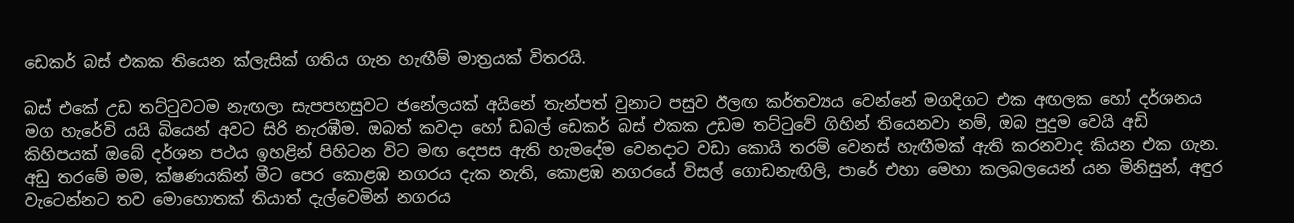ඩෙකර් බස් එකක තියෙන ක්ලැසික් ගතිය ගැන හැඟීම් මාත්‍රයක් විතරයි.

බස් එකේ උඩ තට්‍ටුවටම නැඟලා සැපපහසුවට ජනේලයක් අයිනේ තැන්පත් වුනාට පසුව ඊලඟ කර්තව්‍යය වෙන්නේ මගදිගට එක අඟලක හෝ දර්ශනය මග හැරේවි යයි බියෙන් අවට සිරි නැරඹීම. ඔබත් කවදා හෝ ඩබල් ඩෙකර් බස් එකක උඩම තට්‍ටුවේ ගිහින් තියෙනවා නම්, ඔබ පුදුම වෙයි අඩි කිහිපයක් ඔබේ දර්ශන පථය ඉහළින් පිහිටන විට මඟ දෙපස ඇති හැමදේම වෙනදාට වඩා කොයි තරම් වෙනස් හැඟීමක් ඇති කරනවාද කියන එක ගැන. අඩු තරමේ මම, ක්ෂණයකින් මීට පෙර කොළඹ නගරය දැක නැති, කොළඹ නගරයේ විසල් ගොඩනැඟිලි, පාරේ එහා මෙහා කලබලයෙන් යන මිනිසුන්, අඳුර වැටෙන්නට තව මොහොතක් තියාත් දැල්වෙමින් නගරය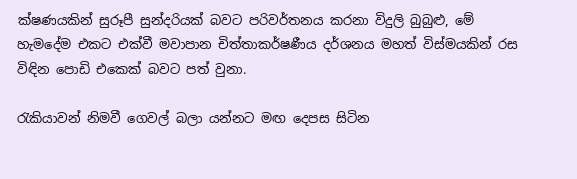ක්ෂණයකින් සුරූපී සුන්දරියක් බවට පරිවර්තනය කරනා විදුලි බුබුළු, මේ හැමදේම එකට එක්වී මවාපාන චිත්තාකර්ෂණීය දර්ශනය මහත් විස්මයකින් රස විඳින පොඩි එකෙක් බවට පත් වුනා.

රැකියාවන් නිමවී ගෙවල් බලා යන්නට මඟ දෙපස සිටින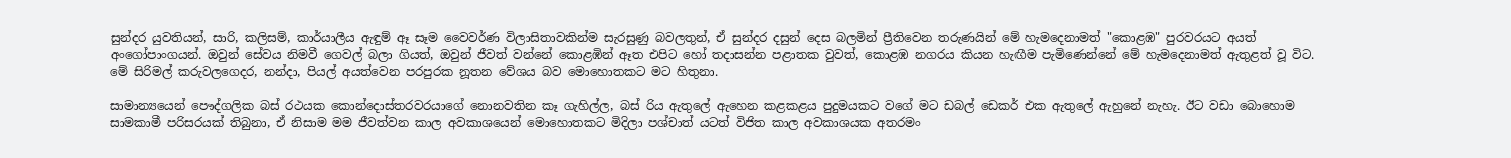සුන්දර යුවතියන්, සාරි, කලිසම්, කාර්යාලීය ඇඳුම් ඈ සෑම වෛවර්ණ විලාසිතාවකින්ම සැරසුණු බවලතුන්, ඒ සුන්දර දසුන් දෙස බලමින් ප්‍රීතිවෙන ත‍රුණයින් මේ හැමදෙනාමත් "කොළඹ" පුරවරයට අයත් අංගෝපාංගයන්. ඔවුන් සේවය නිමවී ගෙවල් බලා ගියත්, ඔවුන් ජීවත් වන්නේ කොළඹින් ඈත එපිට හෝ තදාසන්න පළාතක වුවත්, කොළඹ නගරය කියන හැඟීම පැමිණෙන්නේ මේ හැමදෙනාමත් ඇතුළත් වූ විට. මේ සිරිමල් ක‍රුවලගෙදර, නන්දා, පියල් අයත්වෙන පරපුරක නූතන වේශය බව මොහොතකට මට හිතුනා.

සාමාන්‍යයෙන් පෞද්ගලික බස් රථයක කොන්දොස්තරවරයාගේ නොනවතින කෑ ගැහිල්ල, බස් රිය ඇතුලේ ඇහෙන කළකළය පුදුමයකට වගේ මට ඩබල් ඩෙකර් එක ඇතුලේ ඇහුනේ නැහැ. ඊට වඩා බොහොම සාමකාමී පරිසරයක් තිබුනා, ඒ නිසාම මම ජීවත්වන කාල අවකාශයෙන් මොහොතකට මිදිලා පශ්චාත් යටත් විජිත කාල අවකාශයක අතරමං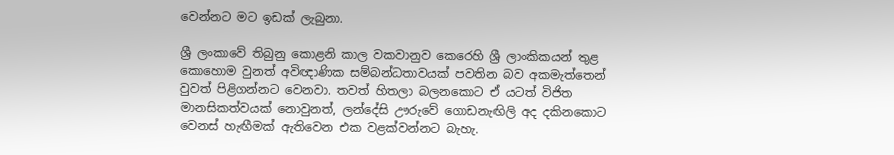වෙන්නට මට ඉඩක් ලැබුනා.

ශ්‍රී ලංකාවේ තිබුනු කොළනි කාල වකවානුව කෙරෙහි ශ්‍රී ලාංකිකයන් තුළ කොහොම වුනත් අවිඥාණික සම්බන්ධතාවයක් පවතින බව අකමැත්තෙන් වුවත් පිළිගන්නට වෙනවා. තවත් හිතලා බලනකොට ඒ යටත් විජිත මානසිකත්වයක් නොවුනත්, ලන්දේසි ඌ‍රුවේ ගොඩනැඟිලි අද දකිනකොට වෙනස් හැඟීමක් ඇතිවෙන එක වළක්වන්නට බැහැ.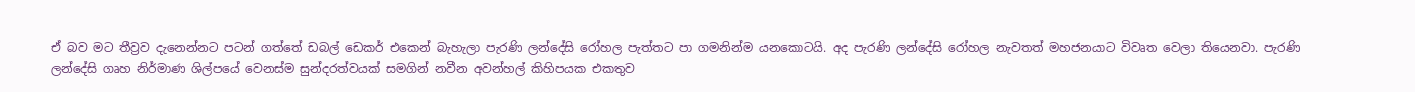ඒ බව මට තීව්‍රව දැනෙන්නට පටන් ගත්තේ ඩබල් ඩෙකර් එකෙන් බැහැලා පැරණි ලන්දේසි රෝහල පැත්තට පා ගමනින්ම යනකොටයි. අද පැරණි ලන්දේසි රෝහල නැවතත් මහජනයාට විවෘත වෙලා තියෙනවා. පැරණි ලන්දේසි ගෘහ නිර්මාණ ශිල්පයේ වෙනස්ම සුන්දරත්වයක් සමගින් නවීන අවන්හල් කිහිපයක එකතුව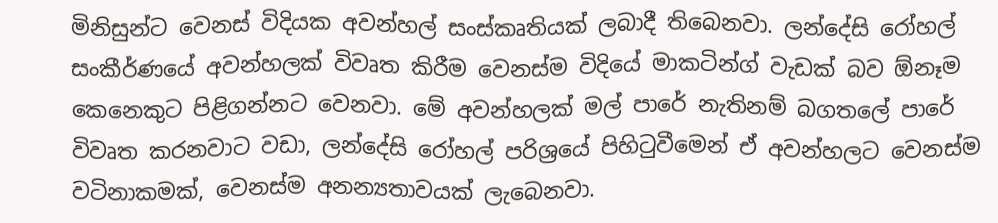මිනිසුන්ට වෙනස් විදියක අවන්හල් සංස්කෘතියක් ලබාදී තිබෙනවා. ලන්දේසි රෝහල් සංකීර්ණයේ අවන්හලක් විවෘත කිරීම වෙනස්ම විදියේ මාකටින්ග් වැඩක් බව ඕනෑම කෙනෙකුට පිළිගන්නට වෙනවා. මේ අවන්හලක් මල් පාරේ නැතිනම් බගතලේ පාරේ විවෘත කරනවාට වඩා, ලන්දේසි රෝහල් පරිශ්‍රයේ පිහි‍ටුවීමෙන් ඒ අවන්හලට වෙනස්ම වටිනාකමක්, වෙනස්ම අනන්‍යතාවයක් ලැබෙනවා.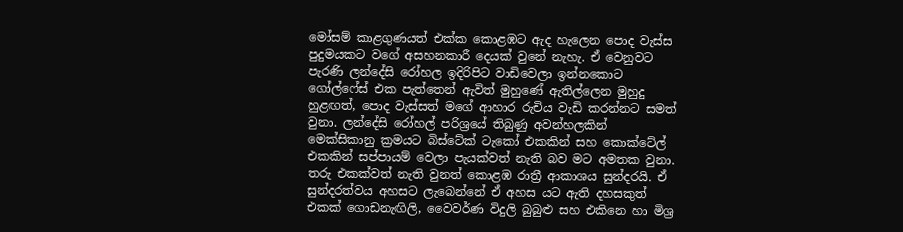මෝසම් කාළගුණයත් එක්ක කොළඹට ඇද හැලෙන පොද වැස්ස පුදුමයකට වගේ අසහනකාරී දෙයක් වුනේ නැහැ. ඒ වෙනුවට පැරණි ලන්දේසි රෝහල ඉදිරිපිට වාඩිවෙලා ඉන්නකොට ගෝල්ෆේස් එක පැත්තෙන් ඇවිත් මුහුණේ ඇතිල්ලෙන මුහුදු හුළඟත්, පොද වැස්සත් මගේ ආහාර ‍රුචිය වැඩි කරන්නට සමත් වුනා. ලන්දේසි රෝහල් පරිශ්‍රයේ තිබුණු අවන්හලකින් මෙක්සිකානු ක්‍රමයට බිස්ටේක් ටැකෝ එකකින් සහ කොක්ටේල් එකකින් සප්පායම් වෙලා පැයක්වත් නැති බව මට අමතක වුනා. ත‍රු එකක්වත් නැති වුනත් කොළඹ රාත්‍රී ආකාශය සුන්දරයි. ඒ සුන්දරත්වය අහසට ලැබෙන්නේ ඒ අහස යට ඇති දහසකුත් එකක් ගොඩනැඟිලි, වෛවර්ණ විදුලි බුබුළු සහ එකිනෙ හා මිශ්‍ර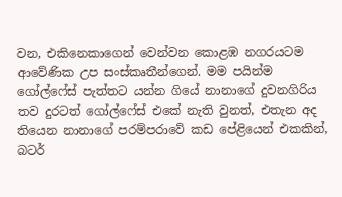වන, එකිනෙකාගෙන් වෙන්වන කොළඹ නගරයටම ආවේණික උප සංස්කෘතීන්ගෙන්. මම පයින්ම ගෝල්ෆේස් පැත්තට යන්න ගියේ නානාගේ දුවනගිරිය තව දුරටත් ගෝල්ෆේස් එකේ නැති වුනත්, එතැන අද තියෙන නානාගේ පරම්පරාවේ කඩ පේළියෙන් එකකින්, බටර්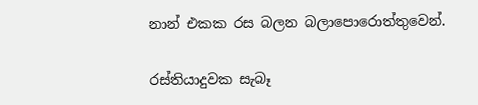නාන් එකක රස බලන බලාපොරොත්තුවෙන්.

රස්තියාදුවක සැබෑ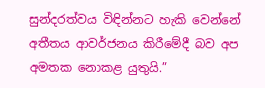සුන්දරත්වය විඳින්නට හැකි වෙන්නේ අතීතය ආවර්ජනය කිරීමේදී බව අප අමතක නොකළ යුතුයි.”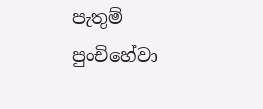පැතුම් පුංචිහේවා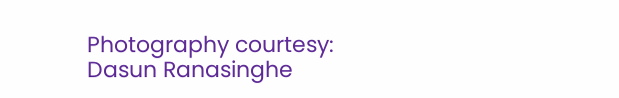Photography courtesy: Dasun Ranasinghe